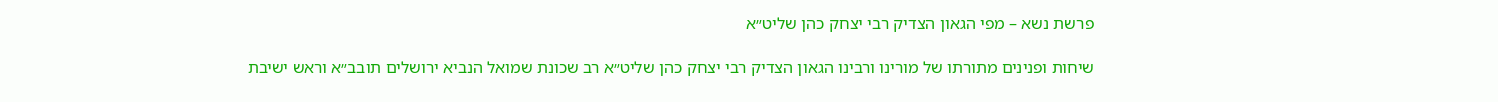פרשת נשא – מפי הגאון הצדיק רבי יצחק כהן שליט״א

שיחות ופנינים מתורתו של מורינו ורבינו הגאון הצדיק רבי יצחק כהן שליט״א רב שכונת שמואל הנביא ירושלים תובב״א וראש ישיבת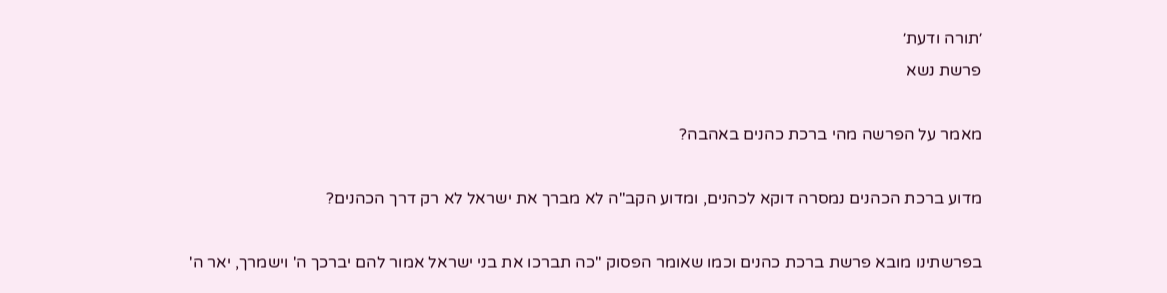׳תורה ודעת׳
פרשת נשא

מאמר על הפרשה מהי ברכת כהנים באהבה?

מדוע ברכת הכהנים נמסרה דוקא לכהנים, ומדוע הקב"ה לא מברך את ישראל לא רק דרך הכהנים?

בפרשתינו מובא פרשת ברכת כהנים וכמו שאומר הפסוק "כה תברכו את בני ישראל אמור להם יברכך ה' וישמרך, יאר ה'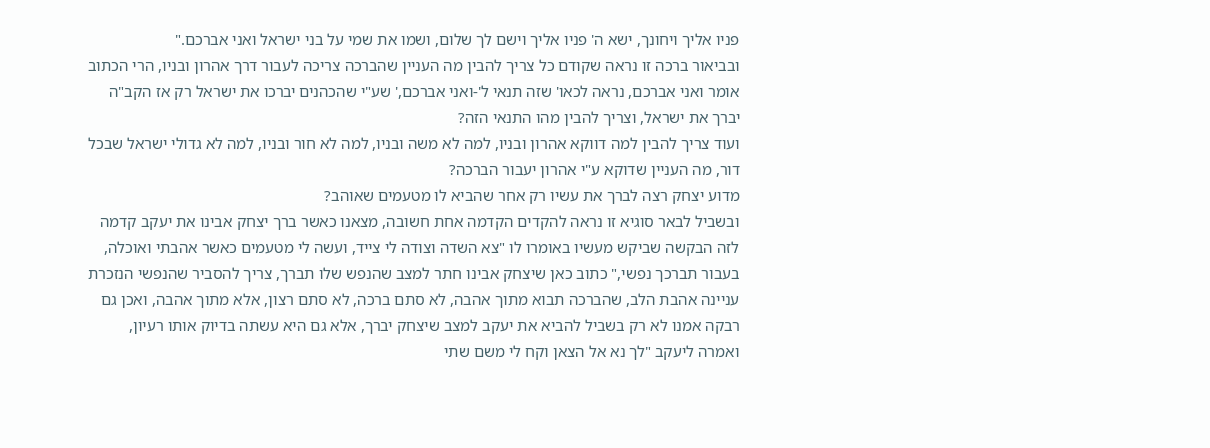פניו אליך ויחונך, ישא ה' פניו אליך וישם לך שלום, ושמו את שמי על בני ישראל ואני אברכם."
ובביאור ברכה זו נראה שקודם כל צריך להבין מה העניין שהברכה צריכה לעבור דרך אהרון ובניו, הרי הכתוב אומר ואני אברכם, נראה לכאו' שזה תנאי ל'-ואני אברכם,' שע"י שהכהנים יברכו את ישראל רק אז הקב"ה יברך את ישראל, וצריך להבין מהו התנאי הזה?
ועוד צריך להבין למה דווקא אהרון ובניו, למה לא משה ובניו, למה לא חור ובניו, למה לא גדולי ישראל שבכל דור, מה העניין שדוקא ע"י אהרון יעבור הברכה?
מדוע יצחק רצה לברך את עשיו רק אחר שהביא לו מטעמים שאוהב?
ובשביל לבאר סוגיא זו נראה להקדים הקדמה אחת חשובה, מצאנו כאשר ברך יצחק אבינו את יעקב קדמה לזה הבקשה שביקש מעשיו באומרו לו "צא השדה וצודה לי צייד, ועשה לי מטעמים כאשר אהבתי ואוכלה, בעבור תברכך נפשי," כתוב כאן שיצחק אבינו חתר למצב שהנפש שלו תברך, צריך להסביר שהנפשי הנזכרת עניינה אהבת הלב, שהברכה תבוא מתוך אהבה, לא סתם ברכה, לא סתם רצון, אלא מתוך אהבה, ואכן גם רבקה אמנו לא רק בשביל להביא את יעקב למצב שיצחק יברך, אלא גם היא עשתה בדיוק אותו רעיון, ואמרה ליעקב "לך נא אל הצאן וקח לי משם שתי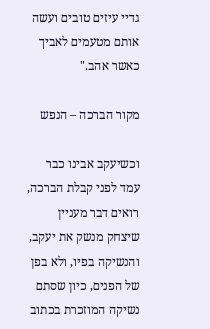גדיי עיזים טובים ועשה אותם מטעמים לאביך כאשר אהב."

מקור הברכה – הנפש

וכשיעקב אבינו כבר עמד לפני קבלת הברכה, רואים דבר מעניין שיצחק מנשק את יעקב, והנשיקה בפיו, ולא בפן של הפנים, כיון שסתם נשיקה המוזכרת בכתוב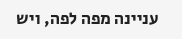עניינה מפה לפה, ויש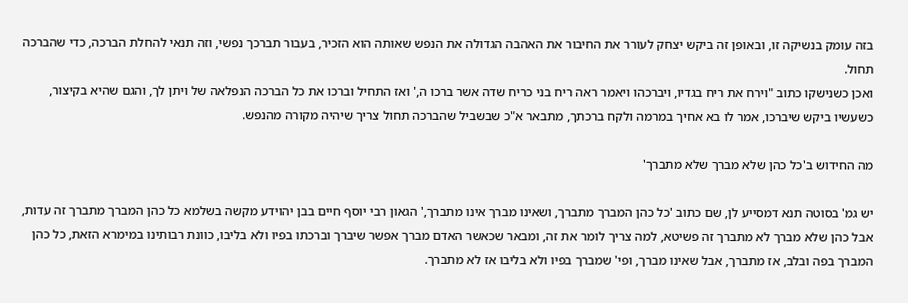בזה עומק בנשיקה זו, ובאופן זה ביקש יצחק לעורר את החיבור את האהבה הגדולה את הנפש שאותה הוא הזכיר, בעבור תברכך נפשי, וזה תנאי להחלת הברכה, כדי שהברכה תחול.
ואכן כשנישקו כתוב "וירח את ריח בגדיו, ויברכהו ויאמר ראה ריח בני כריח שדה אשר ברכו ה,' ואז התחיל וברכו את כל הברכה הנפלאה של ויתן לך, והגם שהיא בקיצור, כשעשיו ביקש שיברכו, אמר לו בא אחיך במרמה ולקח ברכתך, מתבאר א"כ שבשביל שהברכה תחול צריך שיהיה מקורה מהנפש.

מה החידוש ב'כל כהן שלא מברך שלא מתברך'

יש גמ' בסוטה תנא דמסייע לן, שם כתוב 'כל כהן המברך מתברך, ושאינו מברך אינו מתברך,' הגאון רבי יוסף חיים בבן יהוידע מקשה בשלמא כל כהן המברך מתברך זה עדות, אבל כהן שלא מברך לא מתברך זה פשיטא, למה צריך לומר את זה, ומבאר שכאשר האדם מברך אפשר שיברך וברכתו בפיו ולא בליבו, כוונת רבותינו במימרא הזאת, כל כהן המברך בפה ובלב, אז מתברך, אבל שאינו מברך, ופי' שמברך בפיו ולא בליבו אז לא מתברך.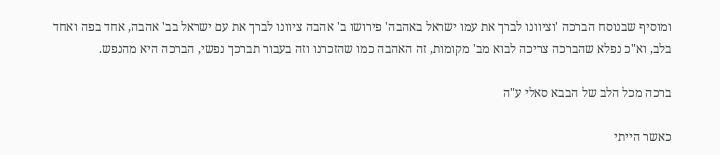ומוסיף שבנוסח הברכה 'וציוונו לברך את עמו ישראל באהבה' פירושו ב' אהבה ציוונו לברך את עם ישראל בב' אהבה, אחד בפה ואחד בלב, וא"כ נפלא שהברכה צריכה לבוא מב' מקומות, זה האהבה כמו שהזכרנו וזה בעבור תברכך נפשי, הברכה היא מהנפש.

ברכה מכל הלב של הבבא סאלי ע"ה

כאשר הייתי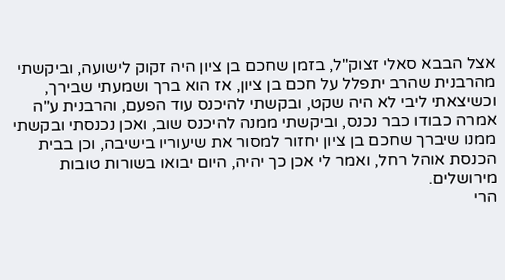אצל הבבא סאלי זצוק"ל, בזמן שחכם בן ציון היה זקוק לישועה, וביקשתי מהרבנית שהרב יתפלל על חכם בן ציון, אז הוא ברך ושמעתי שבירך, וכשיצאתי ליבי לא היה שקט, ובקשתי להיכנס עוד הפעם, והרבנית ע"ה אמרה כבודו כבר נכנס, וביקשתי ממנה להיכנס שוב, ואכן נכנסתי ובקשתי ממנו שיברך שחכם בן ציון יחזור למסור את שיעוריו בישיבה, וכן בבית הכנסת אוהל רחל, ואמר לי אכן כך יהיה, היום יבואו בשורות טובות מירושלים.
הרי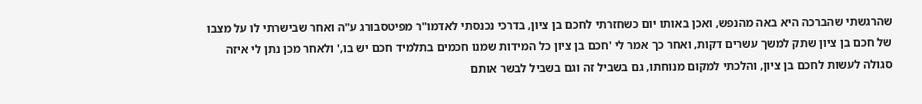שהרגשתי שהברכה היא באה מהנפש, ואכן באותו יום כשחזרתי לחכם בן ציון, בדרכי נכנסתי לאדמו"ר מפיטסבורג ע"ה ואחר שבישרתי לו על מצבו של חכם בן ציון שתק למשך עשרים דקות, ואחר כך אמר לי 'חכם בן ציון כל המידות שמנו חכמים בתלמיד חכם יש בו,' ולאחר מכן נתן לי איזה סגולה לעשות לחכם בן ציון, והלכתי למקום מנוחתו, גם בשביל זה וגם בשביל לבשר אותם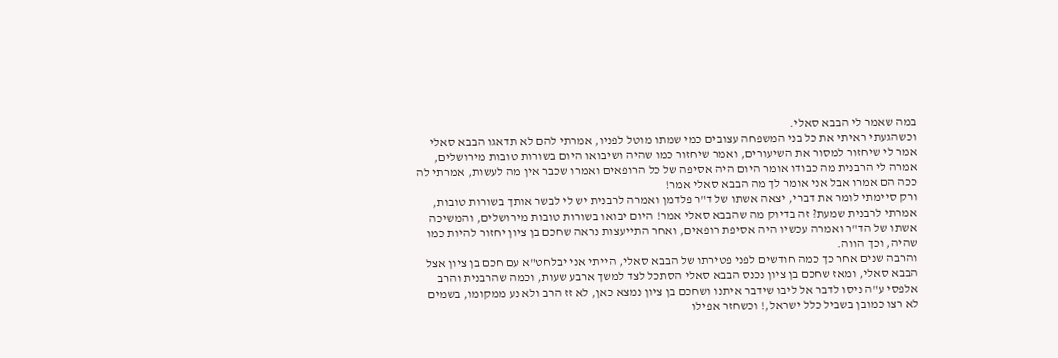במה שאמר לי הבבא סאלי.
וכשהגעתי ראיתי את כל בני המשפחה עצובים כמי שמתו מוטל לפניו, אמרתי להם לא תדאגו הבבא סאלי אמר לי שיחזור למסור את השיעורים, ואמר שיחזור כמו שהיה ושיבואו היום בשורות טובות מירושלים, אמרה לי הרבנית מה כבודו אומר היום היה אסיפה של כל הרופאים ואמרו שכבר אין מה לעשות, אמרתי לה ככה הם אמרו אבל אני אומר לך מה הבבא סאלי אמר!
ורק סיימתי לומר את דברי, יצאה אשתו של ד"ר פלדמן ואמרה לרבנית יש לי לבשר אותך בשורות טובות, אמרתי לרבנית שמעת? זה בדיוק מה שהבבא סאלי אמר! היום יבואו בשורות טובות מירושלים, והמשיכה אשתו של הד"ר ואמרה עכשיו היה אסיפת רופאים, ואחר התייעצות נראה שחכם בן ציון יחזור להיות כמו שהיה, וכך הווה.
והרבה שנים אחר כך כמה חודשים לפני פטירתו של הבבא סאלי, הייתי אני יבלחט"א עם חכם בן ציון אצל הבבא סאלי, ומאז שחכם בן ציון נכנס הבבא סאלי הסתכל לצד למשך ארבע שעות, וכמה שהרבנית והרב אלפסי ע"ה ניסו לדבר אל ליבו שידבר איתנו ושחכם בן ציון נמצא כאן, לא זז הרב ולא נע ממקומו, בשמים לא רצו כמובן בשביל כלל ישראל,! וכשחזר אפילו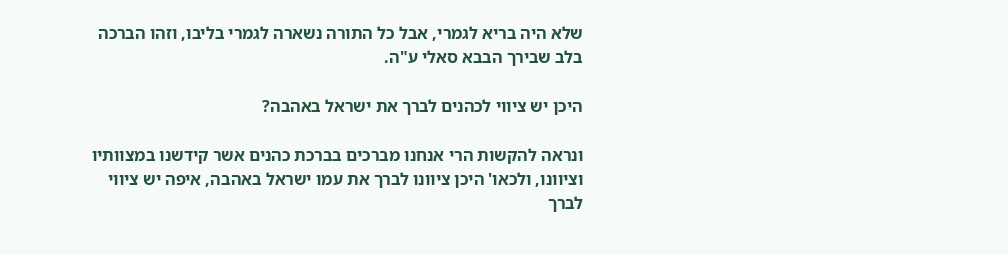שלא היה בריא לגמרי, אבל כל התורה נשארה לגמרי בליבו, וזהו הברכה בלב שבירך הבבא סאלי ע"ה.

היכן יש ציווי לכהנים לברך את ישראל באהבה?

ונראה להקשות הרי אנחנו מברכים בברכת כהנים אשר קידשנו במצוותיו וציוונו, ולכאו' היכן ציוונו לברך את עמו ישראל באהבה, איפה יש ציווי לברך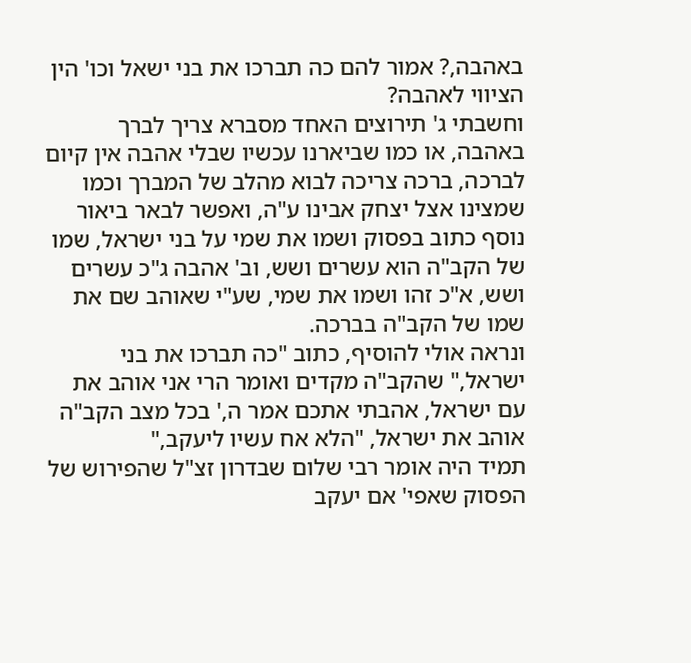באהבה,? אמור להם כה תברכו את בני ישאל וכו' הין הציווי לאהבה?
וחשבתי ג' תירוצים האחד מסברא צריך לברך באהבה, או כמו שביארנו עכשיו שבלי אהבה אין קיום לברכה, ברכה צריכה לבוא מהלב של המברך וכמו שמצינו אצל יצחק אבינו ע"ה, ואפשר לבאר ביאור נוסף כתוב בפסוק ושמו את שמי על בני ישראל, שמו של הקב"ה הוא עשרים ושש, וב' אהבה ג"כ עשרים ושש, א"כ זהו ושמו את שמי, שע"י שאוהב שם את שמו של הקב"ה בברכה.
ונראה אולי להוסיף, כתוב "כה תברכו את בני ישראל," שהקב"ה מקדים ואומר הרי אני אוהב את עם ישראל, אהבתי אתכם אמר ה,' בכל מצב הקב"ה אוהב את ישראל, "הלא אח עשיו ליעקב,"
תמיד היה אומר רבי שלום שבדרון זצ"ל שהפירוש של הפסוק שאפי' אם יעקב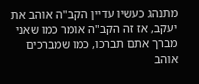מתנהג כעשיו עדיין הקב"ה אוהב את יעקב, אז זה הקב"ה אומר כמו שאני מברך אתם תברכו, כמו שמברכים אוהב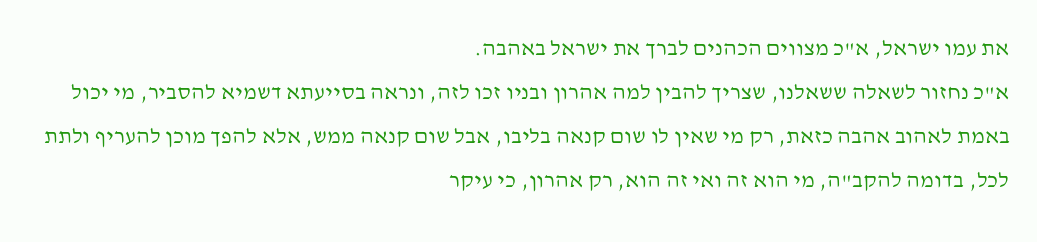את עמו ישראל, א"כ מצווים הכהנים לברך את ישראל באהבה.
א"כ נחזור לשאלה ששאלנו, שצריך להבין למה אהרון ובניו זכו לזה, ונראה בסייעתא דשמיא להסביר, מי יכול באמת לאהוב אהבה כזאת, רק מי שאין לו שום קנאה בליבו, אבל שום קנאה ממש, אלא להפך מוכן להעריף ולתת לכל, בדומה להקב"ה, מי הוא זה ואי זה הוא, רק אהרון, כי עיקר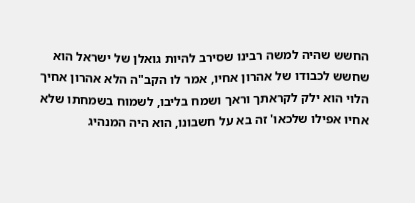החשש שהיה למשה רבינו שסירב להיות גואלן של ישראל הוא שחשש לכבודו של אהרון אחיו, אמר לו הקב"ה הלא אהרון אחיך הלוי הוא ילק לקראתך וראך ושמח בליבו, לשמוח בשמחתו שלא אחיו אפילו שלכאו' זה בא על חשבונו, הוא היה המנהיג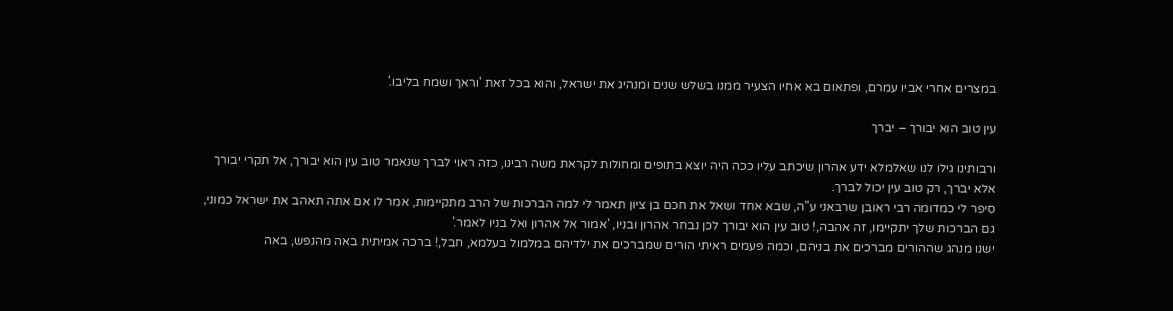במצרים אחרי אביו עמרם, ופתאום בא אחיו הצעיר ממנו בשלש שנים ומנהיג את ישראל, והוא בכל זאת 'וראך ושמח בליבו.'

עין טוב הוא יבורך – יברך

ורבותינו גילו לנו שאלמלא ידע אהרון שיכתב עליו ככה היה יוצא בתופים ומחולות לקראת משה רבינו, כזה ראוי לברך שנאמר טוב עין הוא יבורך, אל תקרי יבורך אלא יברך, רק טוב עין יכול לברך.
סיפר לי כמדומה רבי ראובן שרבאני ע"ה, שבא אחד ושאל את חכם בן ציון תאמר לי למה הברכות של הרב מתקיימות, אמר לו אם אתה תאהב את ישראל כמוני, גם הברכות שלך יתקיימו, זה אהבה,! טוב עין הוא יבורך לכן נבחר אהרון ובניו, 'אמור אל אהרון ואל בניו לאמר.'
ישנו מנהג שההורים מברכים את בניהם, וכמה פעמים ראיתי הורים שמברכים את ילדיהם במלמול בעלמא, חבל,! ברכה אמיתית באה מהנפש, באה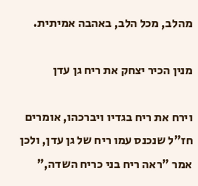מהלב, מכל הלב, באהבה אמיתית.

מנין הכיר יצחק את ריח גן עדן

וירח את ריח בגדיו ויברכהו, אומרים חז"ל שנכנס עמו ריח של גן עדן, ולכן אמר "ראה ריח בני כריח השדה,"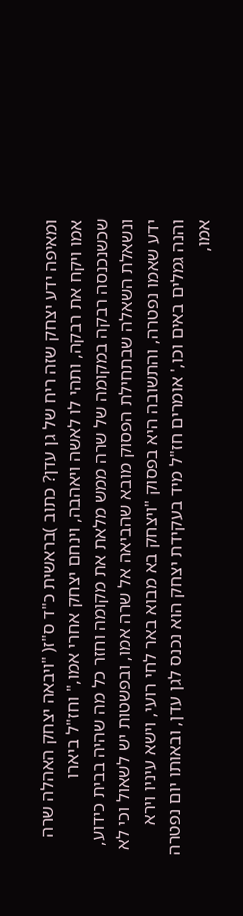ומאיפה ידע יצחק שזה ריח של גן עדן? כתוב )בראשית כ"ד ס"ז( "ויבאה יצחק האהלה שרה אמו ויקח את רבקה, ותהי לו לאשה ויאהבה, וינחם יצחק אחרי אמו," וחז"ל ביארו שכשנכנסה רבקה במקומה של שרה ממש מלאת את מקומה וחזר כל מה שהיה בבית כידוע, ונשאלת השאלה שבתחילת הפסוק מובא שהביאה אל שרה אמו, ובפשטות יש לשאול וכי לא ידע שאמו נפטרה, והתשובה היא בפסוק "ויצחק בא מבוא באר לחי רועי, וישא עיניו וירא והנה גמלים באים וכו,' אומרים חז"ל מיד בעקידת יצחק הוא נכנס לגן עדן, ובאותו יום נפטרה אמו,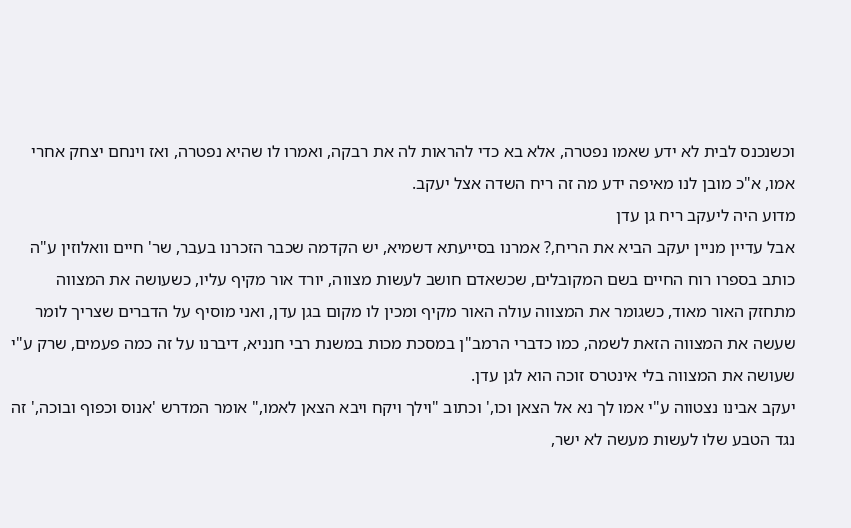וכשנכנס לבית לא ידע שאמו נפטרה, אלא בא כדי להראות לה את רבקה, ואמרו לו שהיא נפטרה, ואז וינחם יצחק אחרי אמו, א"כ מובן לנו מאיפה ידע מה זה ריח השדה אצל יעקב.
מדוע היה ליעקב ריח גן עדן
אבל עדיין מניין יעקב הביא את הריח,? אמרנו בסייעתא דשמיא, יש הקדמה שכבר הזכרנו בעבר, שר' חיים וואלוזין ע"ה כותב בספרו רוח החיים בשם המקובלים, שכשאדם חושב לעשות מצווה, יורד אור מקיף עליו, כשעושה את המצווה מתחזק האור מאוד, כשגומר את המצווה עולה האור מקיף ומכין לו מקום בגן עדן, ואני מוסיף על הדברים שצריך לומר שעשה את המצווה הזאת לשמה, כמו כדברי הרמב"ן במסכת מכות במשנת רבי חנניא, דיברנו על זה כמה פעמים, שרק ע"י שעושה את המצווה בלי אינטרס זוכה הוא לגן עדן.
יעקב אבינו נצטווה ע"י אמו לך נא אל הצאן וכו,' וכתוב "וילך ויקח ויבא הצאן לאמו," אומר המדרש 'אנוס וכפוף ובוכה,' זה נגד הטבע שלו לעשות מעשה לא ישר,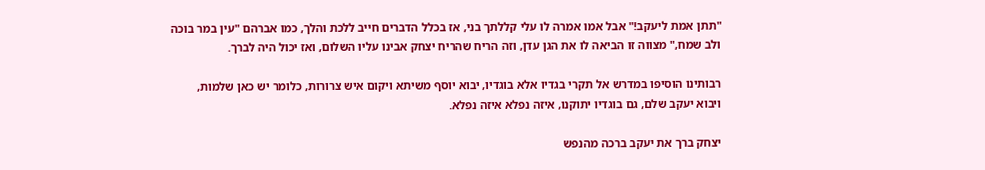"תתן אמת ליעקב!" אבל אמו אמרה לו עלי קללתך בני, אז בכלל הדברים חייב ללכת והלך, כמו אברהם "עין במר בוכה ולב שמח," מצווה זו הביאה לו את הגן עדן, וזה הריח שהריח יצחק אבינו עליו השלום, ואז יכול היה לברך.

רבותינו הוסיפו במדרש אל תקרי בגדיו אלא בוגדיו, יבוא יוסף משיתא ויקום איש צרורות, כלומר יש כאן שלמות, ויבוא יעקב שלם, גם בוגדיו יתוקנו, איזה נפלא איזה נפלא.

יצחק ברך את יעקב ברכה מהנפש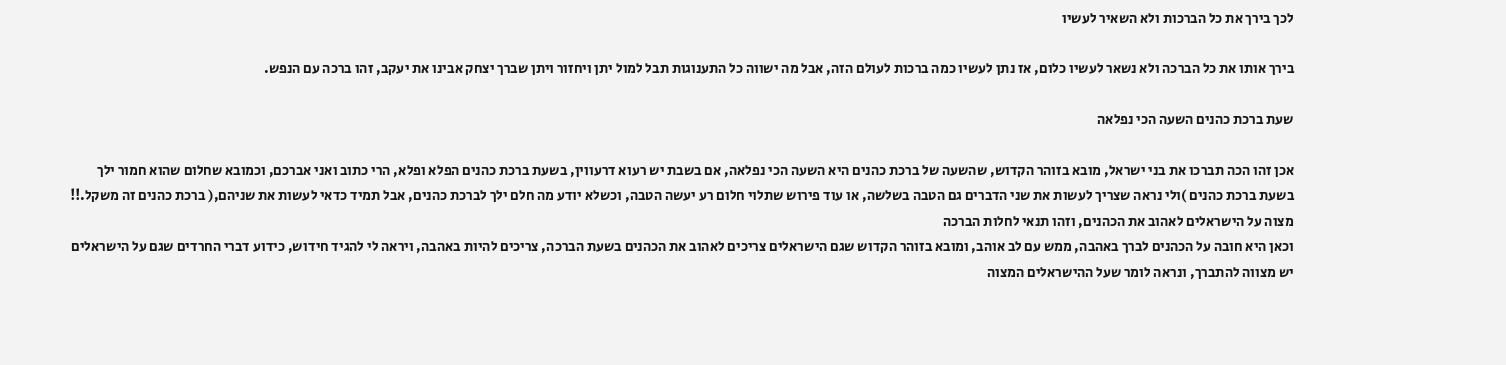לכך בירך את כל הברכות ולא השאיר לעשיו

בירך אותו את כל הברכה ולא נשאר לעשיו כלום, אז נתן לעשיו כמה ברכות לעולם הזה, אבל מה ישווה כל התענוגות תבל למול יתן ויחזור ויתן שברך יצחק אבינו את יעקב, זהו ברכה עם הנפש.

שעת ברכת כהנים השעה הכי נפלאה

אכן זהו הכה תברכו את בני ישראל, מובא בזוהר הקדוש, שהשעה של ברכת כהנים היא השעה הכי נפלאה, אם בשבת יש רעוא דרעווין, בשעת ברכת כהנים הפלא ופלא, הרי כתוב ואני אברכם, וכמובא שחלום שהוא חמור ילך בשעת ברכת כהנים )ולי נראה שצריך לעשות את שני הדברים גם הטבה בשלשה, או עוד פירוש שתלוי חלום רע יעשה הטבה, וכשלא יודע מה חלם ילך לברכת כהנים, אבל תמיד כדאי לעשות את שניהם,( ברכת כהנים זה משקל.!! מצוה על הישראלים לאהוב את הכהנים, וזהו תנאי לחלות הברכה
וכאן היא חובה על הכהנים לברך באהבה, ממש עם לב אוהב, ומובא בזוהר הקדוש שגם הישראלים צריכים לאהוב את הכהנים בשעת הברכה, צריכים להיות באהבה, ויראה לי להגיד חידוש, כידוע דברי החרדים שגם על הישראלים יש מצווה להתברך, ונראה לומר שעל ההישראלים המצוה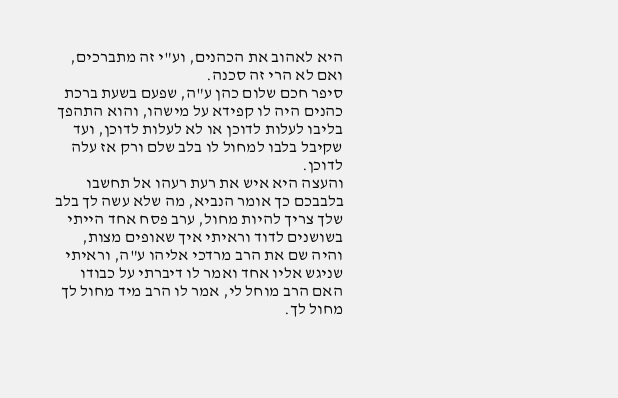היא לאהוב את הכהנים, וע"י זה מתברכים, ואם לא הרי זה סכנה.
סיפר חכם שלום כהן ע"ה, שפעם בשעת ברכת כהנים היה לו קפידא על מישהו, והוא התהפך בליבו לעלות לדוכן או לא לעלות לדוכן, ועד שקיבל בלבו למחול לו בלב שלם ורק אז עלה לדוכן.
והעצה היא איש את רעת רעהו אל תחשבו בלבבכם כך אומר הנביא, מה שלא עשה לך בלב שלך צריך להיות מחול, ערב פסח אחד הייתי בשושנים לדוד וראיתי איך שאופים מצות, והיה שם את הרב מרדכי אליהו ע"ה, וראיתי שניגש אליו אחד ואמר לו דיברתי על כבודו האם הרב מוחל לי, אמר לו הרב מיד מחול לך מחול לך.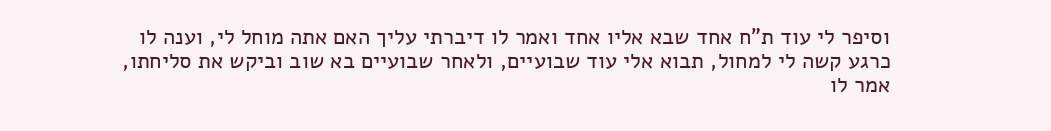וסיפר לי עוד ת"ח אחד שבא אליו אחד ואמר לו דיברתי עליך האם אתה מוחל לי, וענה לו כרגע קשה לי למחול, תבוא אלי עוד שבועיים, ולאחר שבועיים בא שוב וביקש את סליחתו, אמר לו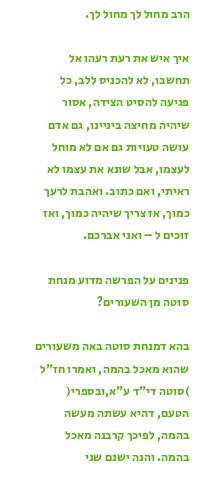הרב מחול לך מחול לך.

איך איש את רעת רעהו אל תחשבו, לא להכניס ללב, כל פגיעה להסיט הצידה, אסור שיהיה מחיצה ביניינו, גם אדם עושה טעויות גם אם לא מוחל לעצמו, אבל שונא את עצמו לא ראיתי, ואם כתוב. ואהבת לרעך כמוך, אז צריך שיהיה כמוך, ואז זוכים ל – ואני אברכם.

פנינים על הפרשה מדוע מנחת סוטה מן השעורים?

בהא דמנחת סוטה באה משעורים שהוא מאכל בהמה, ואמרו חז"ל )סוטה די"ד ע"א,ובספרי( הטעם, דהיא עשתה מעשה בהמה, לפיכך קרבנה מאכל בהמה. והנה ישנם שני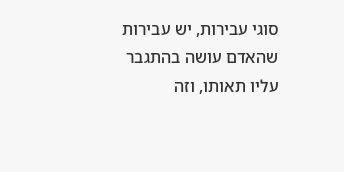סוגי עבירות, יש עבירות שהאדם עושה בהתגבר עליו תאותו, וזה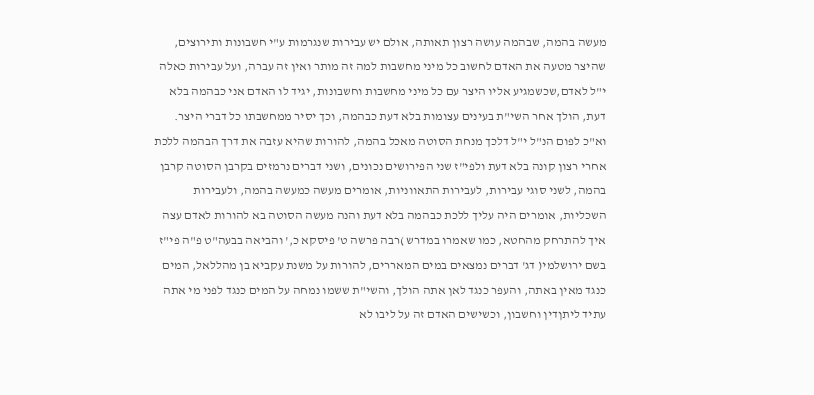מעשה בהמה, שבהמה עושה רצון תאותה, אולם יש עבירות שנגרמות ע"י חשבונות ותירוצים, שהיצר מטעה את האדם לחשוב כל מיני מחשבות למה זה מותר ואין זה עברה, ועל עבירות כאלה י"ל לאדם,שכשמגיע אליו היצר עם כל מיני מחשבות וחשבונות, יגיד לו האדם אני כבהמה בלא דעת, הולך אחר השי"ת בעינים עצומות בלא דעת כבהמה, וכך יסיר ממחשבתו כל דברי היצר.
וא"כ לפום הנ"ל י"ל דלכך מנחת הסוטה מאכל בהמה, להורות שהיא עזבה את דרך הבהמה ללכת אחרי רצון קונה בלא דעת ולפי"ז שני הפירושים נכונים, ושני דברים נרמזים בקרבן הסוטה קרבן בהמה, לשני סוגי עבירות, לעבירות התאווניות, אומרים מעשה כמעשה בהמה, ולעבירות השכליות, אומרים היה עליך ללכת כבהמה בלא דעת והנה מעשה הסוטה בא להורות לאדם עצה איך להתרחק מהחטא, כמו שאמרו במדרש )רבה פרשה ט' פיסקא כ,' והביאה בבעה"ט פ"ה פי"ז בשם ירושלמי( דג' דברים נמצאים במים המאררים, להורות על משנת עקביא בן מהללאל, המים כנגד מאין באתה, והעפר כנגד לאן אתה הולך, והשי"ת ששמו נמחה על המים כנגד לפני מי אתה עתיד ליתןדין וחשבון, וכשישים האדם זה על ליבו לא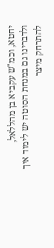יחטא, וכמ"ש עקביא בן מהללאל,
ולדברינו גם במנחת הסוטה יש לימוד איך להתרחק מיצר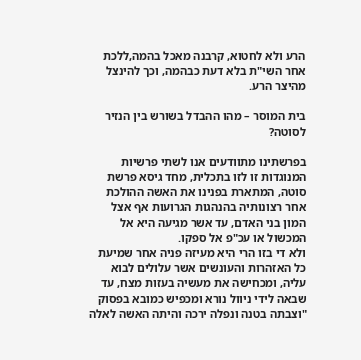הרע ולא לחטוא, קרבנה מאכל בהמה,ללכת אחר השי"ת בלא דעת כבהמה, וכך להינצל מהיצר הרע.

בית המוסר – מהו ההבדל בשורש בין הנזיר לסוטה?

בפרשתינו מתוודעים אנו לשתי פרשיות המנוגדות זו לזו בתכלית, מחד גיסא פרשת סוטה, המתארת בפנינו את האשה ההולכת אחר רצונותיה בהנהגות הגרועות אף אצל המון בני האדם, עד אשר מגיעה היא אל המכשול או עכ"פ אל ספקו.
ולא די בזו הרי היא מעיזה פניה אחר שמיעת כל האזהרות והעונשים אשר עלולים לבוא עליה, ומכחישה את מעשיה בעזות מצח, עד שבאה לידי ניוול נורא ומכפיש כמובא בפסוק "וצבתה בטנה ונפלה ירכה והיתה האשה לאלה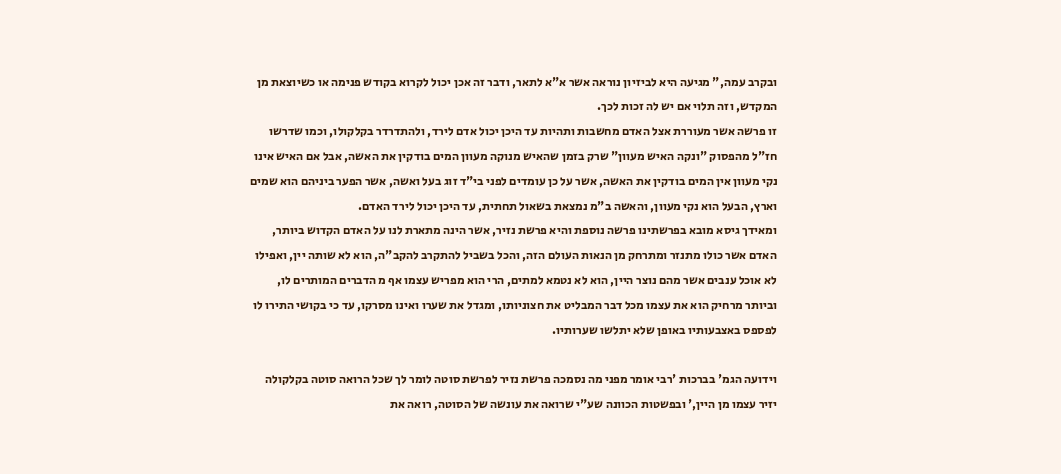ובקרב עמה," מגיעה היא לביזיון נוראה אשר א"א לתאר, ודבר זה אכן יכול לקרוא בקודש פנימה או כשיוצאת מן המקדש, וזה תלוי אם יש לה זכות לכך.
זו פרשה אשר מעוררת אצל האדם מחשבות ותהיות עד היכן יכול אדם לירד, ולהתדרדר בקלקולו, וכמו שדרשו חז"ל מהפסוק "ונקה האיש מעוון" שרק בזמן שהאיש מנוקה מעוון המים בודקין את האשה, אבל אם האיש אינו נקי מעוון אין המים בודקין את האשה, אשר על כן עומדים לפני בי"ד זוג בעל ואשה, אשר הפער ביניהם הוא שמים וארץ, הבעל הוא נקי מעוון, והאשה ב"מ נמצאת בשאול תחתית, עד היכן יכול לירד האדם.
ומאידך גיסא מובא בפרשתינו פרשה נוספת והיא פרשת נזיר, אשר הינה מתארת לנו על האדם הקדוש ביותר, האדם אשר כולו מתנזר ומתרחק מן הנאות העולם הזה, והכל בשביל להתקרב להקב"ה, הוא לא שותה יין, ואפילו לא אוכל ענבים אשר מהם נוצר היין, הוא לא נטמא למתים, הרי הוא מפריש עצמו אף מ הדברים המותרים לו, וביותר מרחיק הוא את עצמו מכל דבר המבליט את חצוניותו, ומגדל את שערו ואינו מסרקו, עד כי בקושי התירו לו לפספס באצבעותיו באופן שלא יתלשו שערותיו.

וידועה הגמ' בברכות 'רבי אומר מפני מה נסמכה פרשת נזיר לפרשת סוטה לומר לך שכל הרואה סוטה בקלקולה יזיר עצמו מן היין,' ובפשטות הכוונה שע"י שרואה את עונשה של הסוטה, רואה את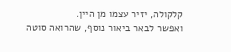קלקולה, יזיר עצמו מן היין.
ואפשר לבאר ביאור נוסף, שהרואה סוטה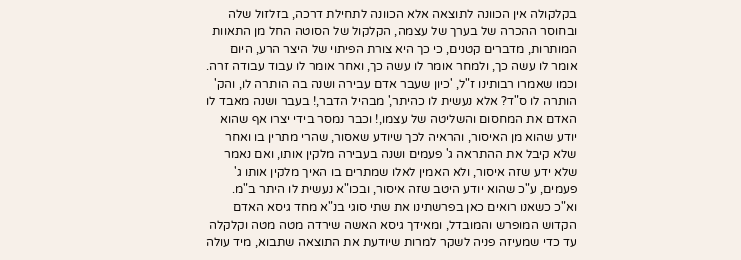בקלקולה אין הכוונה לתוצאה אלא הכוונה לתחילת דרכה, בזלזול שלה ובחוסר ההכרה של בערך של עצמה, הקלקול של הסוטה החל מן התאוות המותרות, מדברים קטנים, כי כך היא צורת הפיתוי של היצר הרע, היום אומר לו עשה כך, ולמחר אומר לו עשה כך, ואחר אומר לו עבוד עבודה זרה.
וכמו שאמרו רבותינו ז"ל, 'כיון שעבר אדם עבירה ושנה בה הותרה לו, והק' הותרה לו ס"ד? אלא נעשית לו כהיתר,' מבהיל הדבר,! בעבר ושנה מאבד לו האדם את המחסום והשליטה של עצמו,! וכבר נמסר בידי יצרו אף שהוא יודע שהוא מן האיסור, והראיה לכך שיודע שאסור, שהרי מתרין בו ואחר שלא קיבל את ההתראה ג' פעמים ושנה בעבירה מלקין אותו, ואם נאמר שלא ידע שזה איסור, ולא האמין לאלו שמתרים בו האיך מלקין אותו ג' פעמים, ע"כ שהוא יודע היטב שזה איסור, ובכו"א נעשית לו היתר ב"מ.
וא"כ כשאנו רואים כאן בפרשתינו את שתי סוגי בנ"א מחד גיסא האדם הקדוש המופרש והמובדל, ומאידך גיסא האשה שירדה מטה מטה וקלקלה עד כדי שמעיזה פניה לשקר למרות שיודעת את התוצאה שתבוא, מיד עולה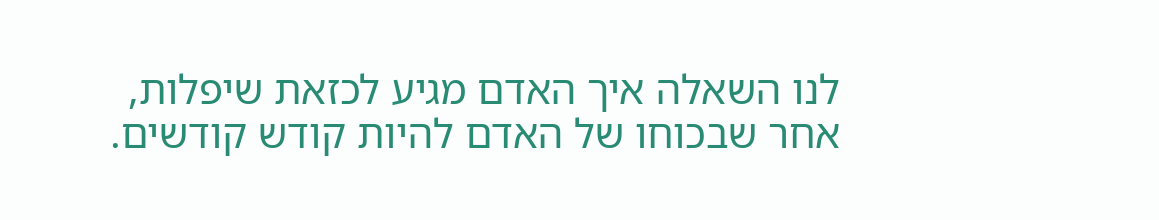לנו השאלה איך האדם מגיע לכזאת שיפלות, אחר שבכוחו של האדם להיות קודש קודשים.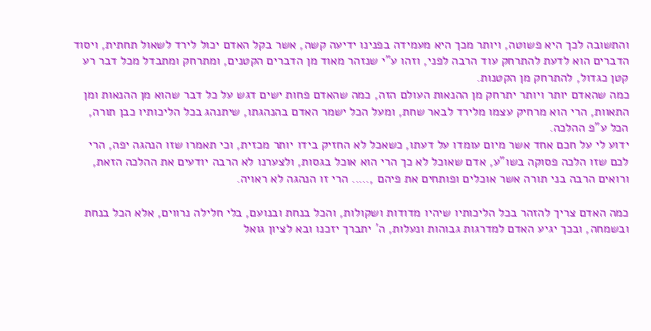והתשובה לכך היא פשוטה, ויותר מכך היא מעמידה בפנינו ידיעה קשה, אשר בקל האדם יכול לירד לשאול תחתית, ויסוד הדברים הוא לדעת להתרחק עוד הרבה לפני, וזהו ע"י שנזהר מאוד מן הדברים הקטנים, ומתרחק ומתבדל מכל דבר רע קטן כגדול, להתרחק מן הקטנות.
כמה שהאדם יותר ויותר יתרחק מן ההנאות העולם הזה, כמה שהאדם פחות ישים דגש על כל דבר שהוא מן ההנאות ומן התאוות, הרי הוא מרחיק עצמו מלירד לבאר שחת, ומעל הכל ישמר האדם בהנהגתו, שיתנהג בכל הליכותיו כבן תורה, הכל ע"פ ההלכה.
ידוע לי על חכם אחד אשר מיום עומדו על דעתו, כשאכל לא החזיק בידו יותר מכזית, וכי תאמרו שזו הנהגה יפה, הרי לכם שזו הלכה פסוקה בשו"ע, אדם שאוכל לא כך הרי הוא אוכל בגסות, ולצערנו לא הרבה יודעים את ההלכה הזאת, ורואים הרבה בני תורה אשר אוכלים ופותחים את פיהם ,….. הרי זו הנהגה לא ראויה.

כמה האדם צריך להזהר בכל הליכותיו שיהיו מדודות ושקולות, והכל בנחת ובנועם, בלי חלילה נרווים, אלא הכל בנחת ובשמחה, ובכך יגיע האדם למדרגות גבוהות ונעלות, ה' יתברך יזכנו ובא לציון גואל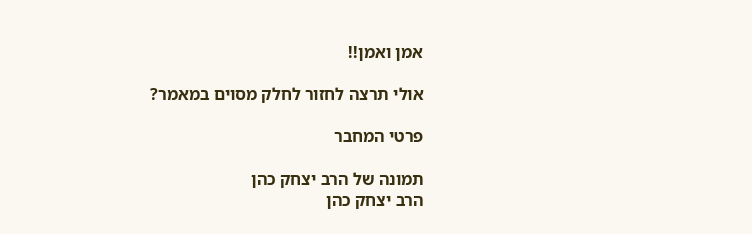אמן ואמן!!

אולי תרצה לחזור לחלק מסוים במאמר?

פרטי המחבר

תמונה של הרב יצחק כהן
הרב יצחק כהן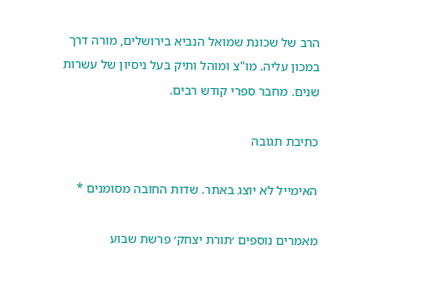הרב של שכונת שמואל הנביא בירושלים, מורה דרך במכון עליה. מו"צ ומוהל ותיק בעל ניסיון של עשרות שנים. מחבר ספרי קודש רבים.

כתיבת תגובה

האימייל לא יוצג באתר. שדות החובה מסומנים *

מאמרים נוספים ׳תורת יצחק׳ פרשת שבוע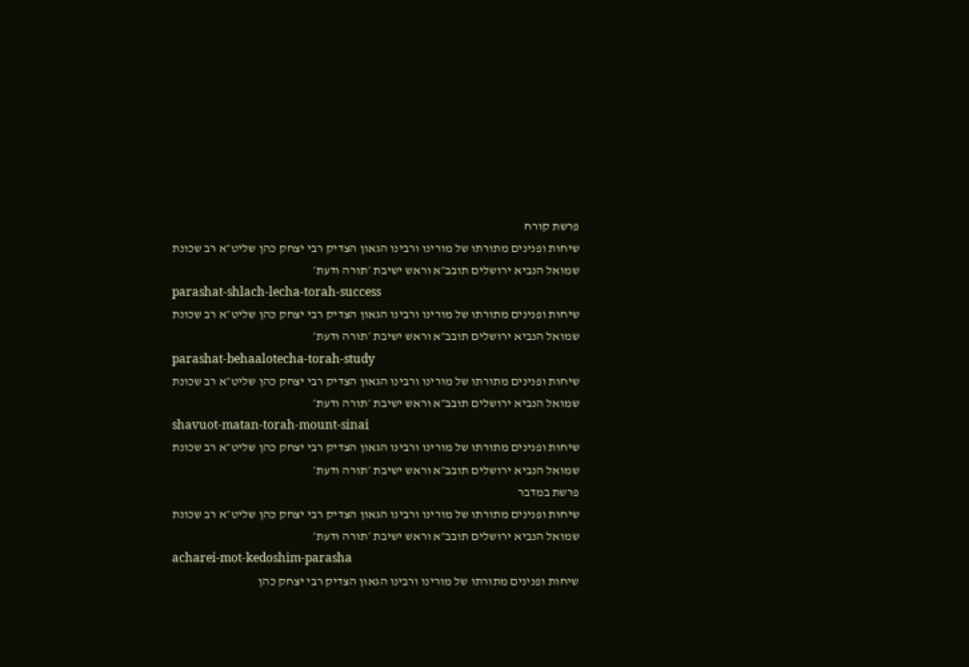פרשת קורח
שיחות ופנינים מתורתו של מורינו ורבינו הגאון הצדיק רבי יצחק כהן שליט״א רב שכונת שמואל הנביא ירושלים תובב״א וראש ישיבת ׳תורה ודעת׳
parashat-shlach-lecha-torah-success
שיחות ופנינים מתורתו של מורינו ורבינו הגאון הצדיק רבי יצחק כהן שליט״א רב שכונת שמואל הנביא ירושלים תובב״א וראש ישיבת ׳תורה ודעת׳
parashat-behaalotecha-torah-study
שיחות ופנינים מתורתו של מורינו ורבינו הגאון הצדיק רבי יצחק כהן שליט״א רב שכונת שמואל הנביא ירושלים תובב״א וראש ישיבת ׳תורה ודעת׳
shavuot-matan-torah-mount-sinai
שיחות ופנינים מתורתו של מורינו ורבינו הגאון הצדיק רבי יצחק כהן שליט״א רב שכונת שמואל הנביא ירושלים תובב״א וראש ישיבת ׳תורה ודעת׳
פרשת במדבר
שיחות ופנינים מתורתו של מורינו ורבינו הגאון הצדיק רבי יצחק כהן שליט״א רב שכונת שמואל הנביא ירושלים תובב״א וראש ישיבת ׳תורה ודעת׳
acharei-mot-kedoshim-parasha
שיחות ופנינים מתורתו של מורינו ורבינו הגאון הצדיק רבי יצחק כהן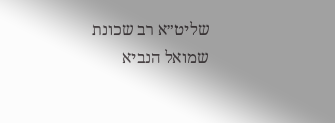שליט״א רב שכונת שמואל הנביא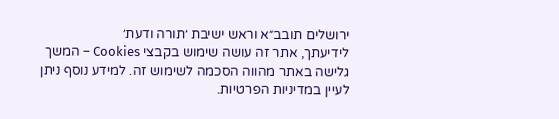ירושלים תובב״א וראש ישיבת ׳תורה ודעת׳
לידיעתך, אתר זה עושה שימוש בקבצי Cookies – המשך גלישה באתר מהווה הסכמה לשימוש זה. למידע נוסף ניתן לעיין במדיניות הפרטיות.